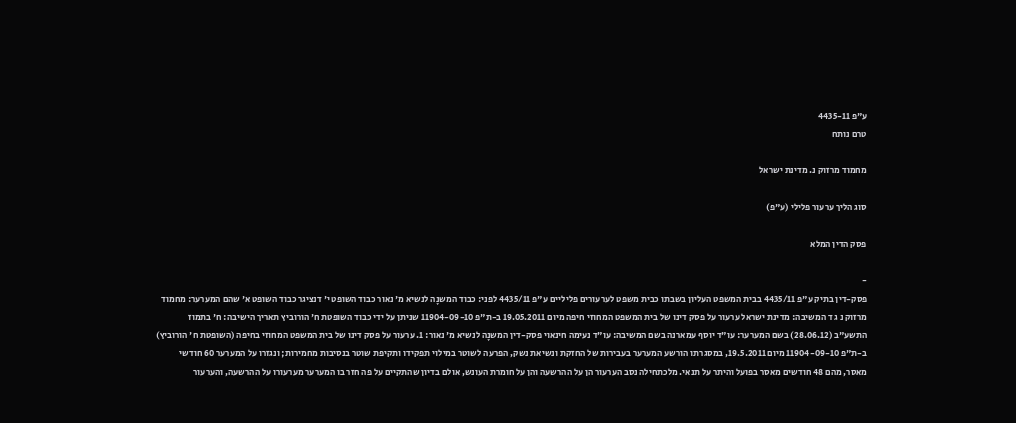ע"פ 4435-11
טרם נותח

מחמוד מרזוק נ. מדינת ישראל

סוג הליך ערעור פלילי (ע"פ)

פסק הדין המלא

-
פסק-דין בתיק ע"פ 4435/11 בבית המשפט העליון בשבתו כבית משפט לערעורים פליליים ע"פ 4435/11 לפני: כבוד המשנָה לנשיא מ' נאור כבוד השופט י' דנציגר כבוד השופט א' שהם המערער: מחמוד מרזוק נ ג ד המשיבה: מדינת ישראל ערעור על פסק דינו של בית המשפט המחוזי חיפה מיום 19.05.2011 ב-ת"פ 11904-09-10 שניתן על ידי כבוד השופטת ח' הורוביץ תאריך הישיבה: ח' בתמוז התשע"ב (28.06.12) בשם המערער: עו"ד יוסף עמארנה בשם המשיבה: עו"ד נעימה חינאוי פסק-דין המשנָה לנשיא מ' נאור: 1. ערעור על פסק דינו של בית המשפט המחוזי בחיפה (השופטת ח' הורוביץ) ב-ת"פ 11904-09-10 מיום 19.5.2011, במסגרתו הורשע המערער בעבירות של החזקת ונשיאת נשק, הפרעה לשוטר במילוי תפקידו ותקיפת שוטר בנסיבות מחמירות; ונגזרו על המערער 60 חודשי מאסר, מהם 48 חודשים מאסר בפועל והיתר על תנאי. מלכתחילה נסב הערעור הן על ההרשעה והן על חומרת העונש, אולם בדיון שהתקיים על פה חזר בו המערער מערעורו על ההרשעה, והערעור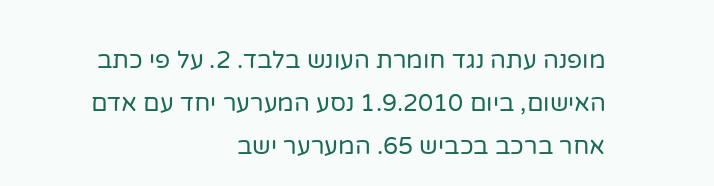מופנה עתה נגד חומרת העונש בלבד. 2. על פי כתב האישום, ביום 1.9.2010 נסע המערער יחד עם אדם אחר ברכב בכביש 65. המערער ישב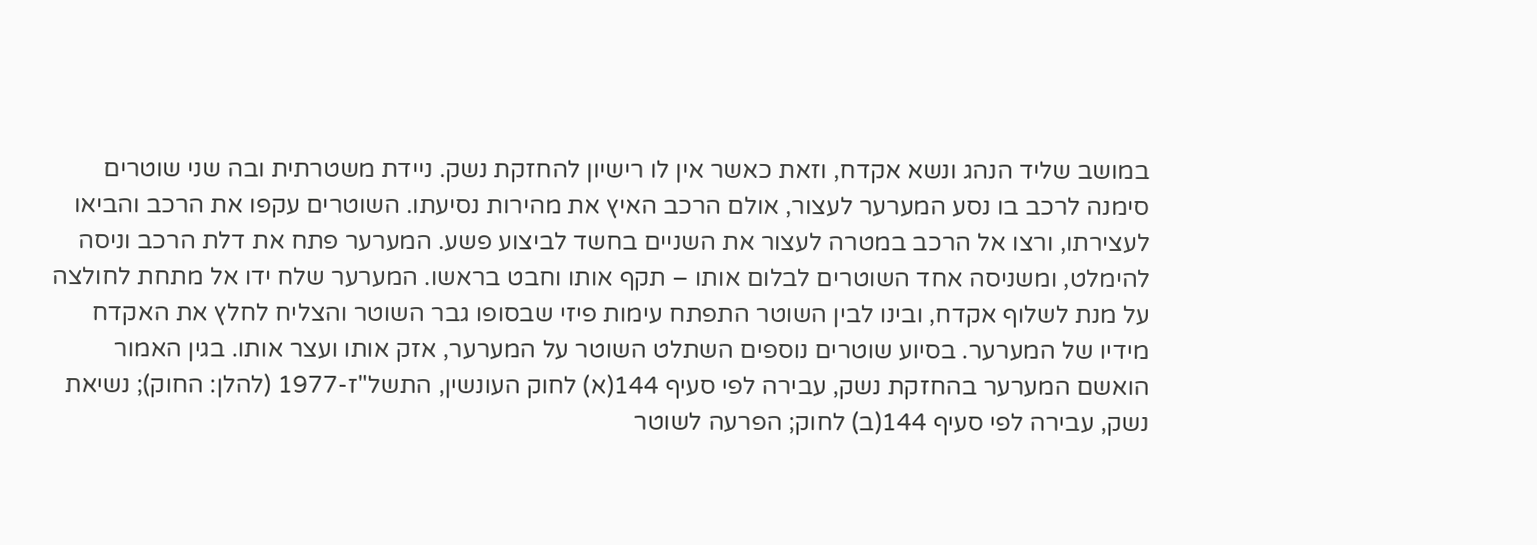במושב שליד הנהג ונשא אקדח, וזאת כאשר אין לו רישיון להחזקת נשק. ניידת משטרתית ובה שני שוטרים סימנה לרכב בו נסע המערער לעצור, אולם הרכב האיץ את מהירות נסיעתו. השוטרים עקפו את הרכב והביאו לעצירתו, ורצו אל הרכב במטרה לעצור את השניים בחשד לביצוע פשע. המערער פתח את דלת הרכב וניסה להימלט, ומשניסה אחד השוטרים לבלום אותו – תקף אותו וחבט בראשו. המערער שלח ידו אל מתחת לחולצה על מנת לשלוף אקדח, ובינו לבין השוטר התפתח עימות פיזי שבסופו גבר השוטר והצליח לחלץ את האקדח מידיו של המערער. בסיוע שוטרים נוספים השתלט השוטר על המערער, אזק אותו ועצר אותו. בגין האמור הואשם המערער בהחזקת נשק, עבירה לפי סעיף 144(א) לחוק העונשין, התשל"ז-1977 (להלן: החוק); נשיאת נשק, עבירה לפי סעיף 144(ב) לחוק; הפרעה לשוטר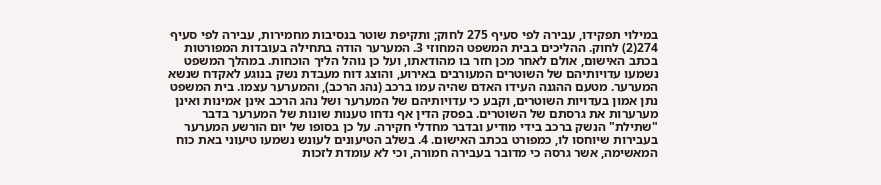במילוי תפקידו, עבירה לפי סעיף 275 לחוק; ותקיפת שוטר בנסיבות מחמירות, עבירה לפי סעיף 274(2) לחוק. ההליכים בבית המשפט המחוזי 3. המערער הודה בתחילה בעובדות המפורטות בכתב האישום, אולם לאחר מכן חזר בו מהודאתו, ועל כן נוהל הליך הוכחות. במהלך המשפט נשמעו עדויותיהם של השוטרים המעורבים באירוע, והוצג דוח מעבדת נשק בנוגע לאקדח שנשא המערער. מטעם ההגנה העידו האדם שהיה עמו ברכב (נהג הרכב), והמערער עצמו. בית המשפט נתן אמון בעדויות השוטרים, וקבע כי עדויותיהם של המערער ושל נהג הרכב אינן אמינות ואינן מערערות את גרסתם של השוטרים. בפסק הדין אף נדחו טענות שונות של המערער בדבר "שתילת" הנשק ברכב בידי מודיע ובדבר מחדלי חקירה. על כן בסופו של יום הורשע המערער בעבירות שיוחסו לו, כמפורט בכתב האישום. 4. בשלב הטיעונים לעונש נשמעו טיעוני באת כוח המאשימה, אשר גרסה כי מדובר בעבירה חמורה, וכי לא עומדת לזכות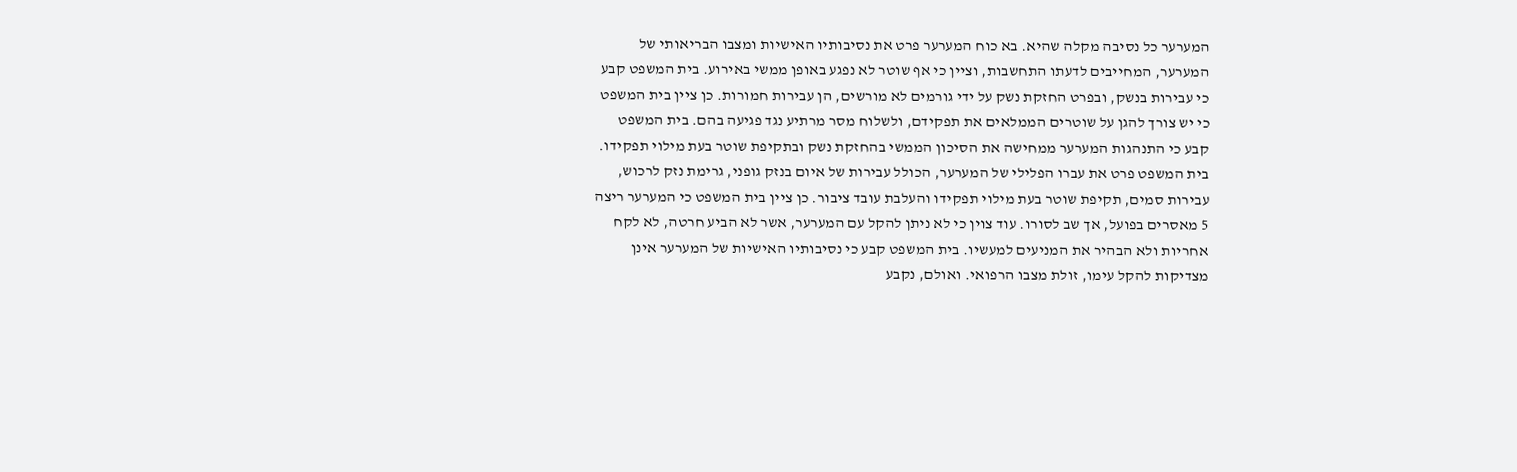המערער כל נסיבה מקלה שהיא. בא כוח המערער פרט את נסיבותיו האישיות ומצבו הבריאותי של המערער, המחייבים לדעתו התחשבות, וציין כי אף שוטר לא נפגע באופן ממשי באירוע. בית המשפט קבע כי עבירות בנשק, ובפרט החזקת נשק על ידי גורמים לא מורשים, הן עבירות חמורות. כן ציין בית המשפט כי יש צורך להגן על שוטרים הממלאים את תפקידם, ולשלוח מסר מרתיע נגד פגיעה בהם. בית המשפט קבע כי התנהגות המערער ממחישה את הסיכון הממשי בהחזקת נשק ובתקיפת שוטר בעת מילוי תפקידו. בית המשפט פרט את עברו הפלילי של המערער, הכולל עבירות של איום בנזק גופני, גרימת נזק לרכוש, עבירות סמים, תקיפת שוטר בעת מילוי תפקידו והעלבת עובד ציבור. כן ציין בית המשפט כי המערער ריצה 5 מאסרים בפועל, אך שב לסורו. עוד צוין כי לא ניתן להקל עם המערער, אשר לא הביע חרטה, לא לקח אחריות ולא הבהיר את המניעים למעשיו. בית המשפט קבע כי נסיבותיו האישיות של המערער אינן מצדיקות להקל עימו, זולת מצבו הרפואי. ואולם, נקבע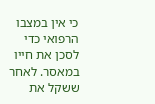כי אין במצבו הרפואי כדי לסכן את חייו במאסר. לאחר ששקל את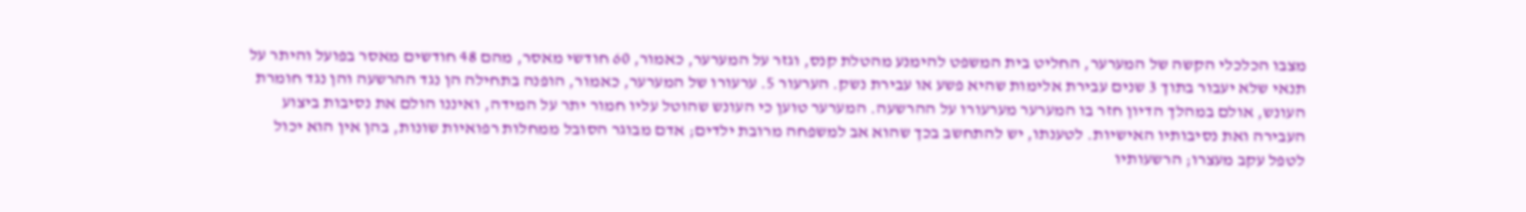מצבו הכלכלי הקשה של המערער, החליט בית המשפט להימנע מהטלת קנס, וגזר על המערער, כאמור, 60 חודשי מאסר, מהם 48 חודשים מאסר בפועל והיתר על תנאי שלא יעבור בתוך 3 שנים עבירת אלימות שהיא פשע או עבירת נשק. הערעור 5. ערעורו של המערער, כאמור, הופנה בתחילה הן נגד ההרשעה והן נגד חומרת העונש, אולם במהלך הדיון חזר בו המערער מערעורו על ההרשעה. המערער טוען כי העונש שהוטל עליו חמור יתר על המידה, ואיננו הולם את נסיבות ביצוע העבירה ואת נסיבותיו האישיות. לטענתו, יש להתחשב בכך שהוא אב למשפחה מרובת ילדים; אדם מבוגר הסובל ממחלות רפואיות שונות, בהן אין הוא יכול לטפל עקב מעצרו; הרשעותיו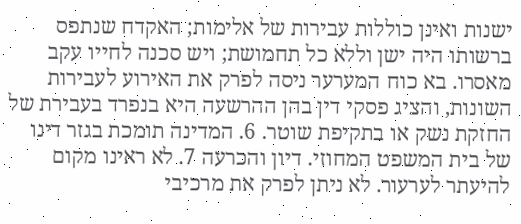ישנות ואינן כוללות עבירות של אלימות; האקדח שנתפס ברשותו היה ישן וללא כל תחמושת; ויש סכנה לחייו עקב מאסרו. בא כוח המערער ניסה לפרק את האירוע לעבירות השונות, והציג פסקי דין בהן ההרשעה היא בנפרד בעבירת של החזקת נשק או בתקיפת שוטר. 6. המדינה תומכת בגזר דינו של בית המשפט המחוזי. דיון והכרעה 7. לא ראינו מקום להיעתר לערעור. לא ניתן לפרק את מרכיבי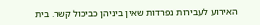האירוע לעבירות נפרדות שאין ביניהן כביכול קשר. בית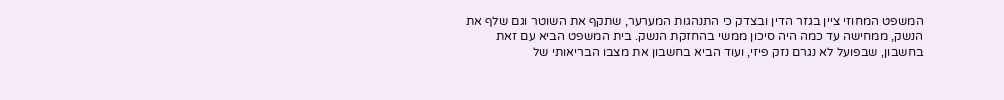המשפט המחוזי ציין בגזר הדין ובצדק כי התנהגות המערער, שתקף את השוטר וגם שלף את הנשק, ממחישה עד כמה היה סיכון ממשי בהחזקת הנשק. בית המשפט הביא עם זאת בחשבון, שבפועל לא נגרם נזק פיזי, ועוד הביא בחשבון את מצבו הבריאותי של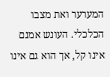המערער ואת מצבו הכלכלי. העונש אמנם אינו קל, אך הוא גם אינו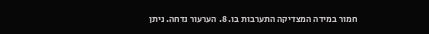חמור במידה המצדיקה התערבות בו. 8. הערעור נדחה. ניתן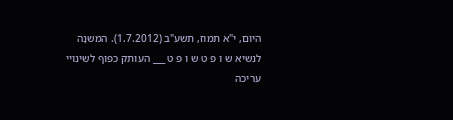היום, י"א תמוז, תשע"ב (1.7.2012). המשנָה לנשיא ש ו פ ט ש ו פ ט ___ העותק כפוף לשינויי עריכה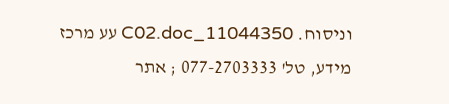וניסוח. 11044350_C02.doc עע מרכז מידע, טל' 077-2703333 ; אתר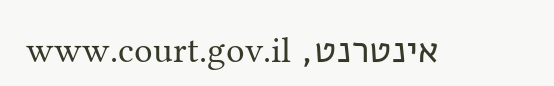אינטרנט, www.court.gov.il